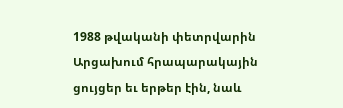1988 թվականի փետրվարին Արցախում հրապարակային ցույցեր եւ երթեր էին, նաև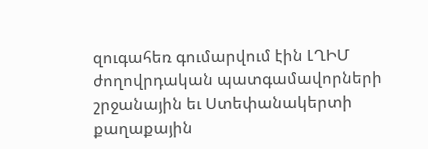զուգահեռ գումարվում էին ԼՂԻՄ ժողովրդական պատգամավորների շրջանային եւ Ստեփանակերտի քաղաքային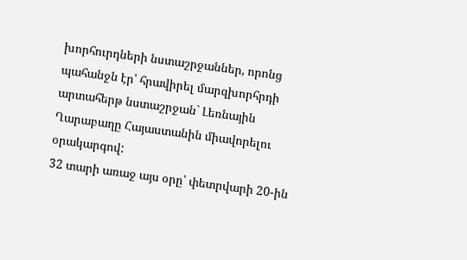խորհուրդների նստաշրջաններ, որոնց պահանջն էր՝ հրավիրել մարզխորհրդի արտահերթ նստաշրջան` Լեռնային Ղարաբաղը Հայաստանին միավորելու օրակարգով:
32 տարի առաջ այս օրը՝ փետրվարի 20-ին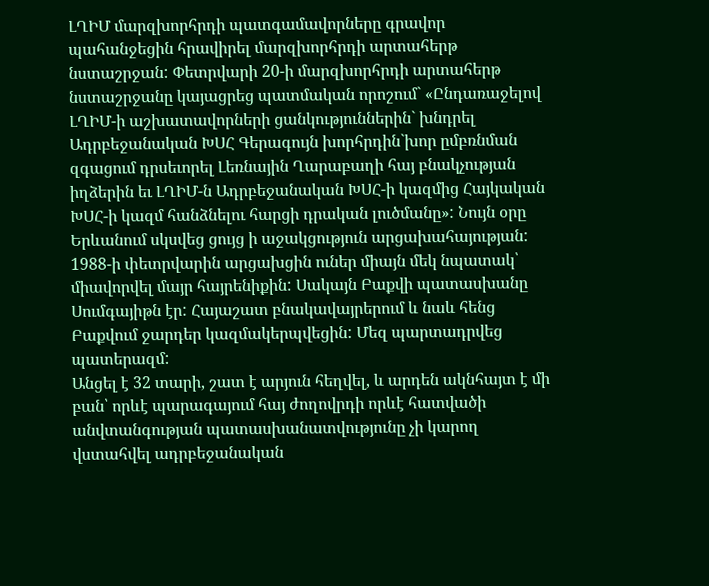ԼՂԻՄ մարզխորհրդի պատգամավորները գրավոր պահանջեցին հրավիրել մարզխորհրդի արտահերթ նստաշրջան: Փետրվարի 20-ի մարզխորհրդի արտահերթ նստաշրջանը կայացրեց պատմական որոշում` «Ընդառաջելով ԼՂԻՄ-ի աշխատավորների ցանկություններին` խնդրել Ադրբեջանական ԽՍՀ Գերագույն խորհրդին`խոր ըմբռնման զգացում դրսեւորել Լեռնային Ղարաբաղի հայ բնակչության իղձերին եւ ԼՂԻՄ-ն Ադրբեջանական ԽՍՀ-ի կազմից Հայկական ԽՍՀ-ի կազմ հանձնելու հարցի դրական լուծմանը»: Նույն օրը Երևանում սկսվեց ցույց ի աջակցություն արցախահայության:
1988-ի փետրվարին արցախցին ուներ միայն մեկ նպատակ՝ միավորվել մայր հայրենիքին: Սակայն Բաքվի պատասխանը Սումգայիթն էր: Հայաշատ բնակավայրերում և նաև հենց Բաքվում ջարդեր կազմակերպվեցին: Մեզ պարտադրվեց պատերազմ:
Անցել է 32 տարի, շատ է արյուն հեղվել, և արդեն ակնհայտ է մի բան՝ որևէ պարագայում հայ ժողովրդի որևէ հատվածի անվտանգության պատասխանատվությունը չի կարող վստահվել ադրբեջանական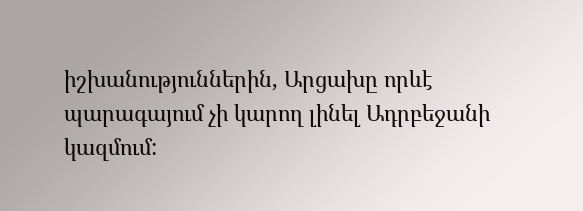իշխանություններին, Արցախը որևէ պարագայում չի կարող լինել Ադրբեջանի կազմում: